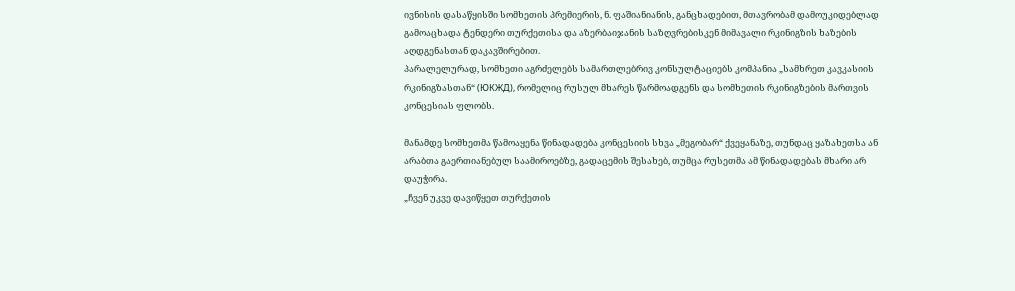ივნისის დასაწყისში სომხეთის პრემიერის, ნ. ფაშიანიანის, განცხადებით, მთავრობამ დამოუკიდებლად გამოაცხადა ტენდერი თურქეთისა და აზერბაიჯანის საზღვრებისკენ მიმავალი რკინიგზის ხაზების აღდგენასთან დაკავშირებით.
პარალელურად, სომხეთი აგრძელებს სამართლებრივ კონსულტაციებს კომპანია „სამხრეთ კავკასიის რკინიგზასთან“ (ЮКЖД), რომელიც რუსულ მხარეს წარმოადგენს და სომხეთის რკინიგზების მართვის კონცესიას ფლობს.

მანამდე სომხეთმა წამოაყენა წინადადება კონცესიის სხვა „მეგობარ“ ქვეყანაზე, თუნდაც ყაზახეთსა ან არაბთა გაერთიანებულ საამიროებზე, გადაცემის შესახებ, თუმცა რუსეთმა ამ წინადადებას მხარი არ დაუჭირა.
„ჩვენ უკვე დავიწყეთ თურქეთის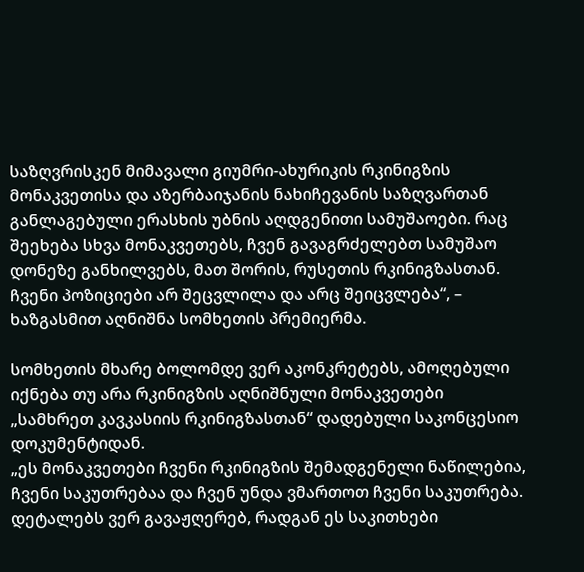საზღვრისკენ მიმავალი გიუმრი-ახურიკის რკინიგზის მონაკვეთისა და აზერბაიჯანის ნახიჩევანის საზღვართან განლაგებული ერასხის უბნის აღდგენითი სამუშაოები. რაც შეეხება სხვა მონაკვეთებს, ჩვენ გავაგრძელებთ სამუშაო დონეზე განხილვებს, მათ შორის, რუსეთის რკინიგზასთან. ჩვენი პოზიციები არ შეცვლილა და არც შეიცვლება“, – ხაზგასმით აღნიშნა სომხეთის პრემიერმა.

სომხეთის მხარე ბოლომდე ვერ აკონკრეტებს, ამოღებული იქნება თუ არა რკინიგზის აღნიშნული მონაკვეთები „სამხრეთ კავკასიის რკინიგზასთან“ დადებული საკონცესიო დოკუმენტიდან.
„ეს მონაკვეთები ჩვენი რკინიგზის შემადგენელი ნაწილებია, ჩვენი საკუთრებაა და ჩვენ უნდა ვმართოთ ჩვენი საკუთრება. დეტალებს ვერ გავაჟღერებ, რადგან ეს საკითხები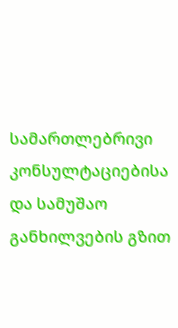სამართლებრივი კონსულტაციებისა და სამუშაო განხილვების გზით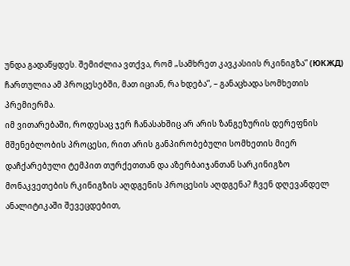უნდა გადაწყდეს. შემიძლია ვთქვა, რომ „სამხრეთ კავკასიის რკინიგზა“ (ЮКЖД) ჩართულია ამ პროცესებში, მათ იციან, რა ხდება“, – განაცხადა სომხეთის პრემიერმა.
იმ ვითარებაში, როდესაც ჯერ ჩანასახშიც არ არის ზანგეზურის დერეფნის მშენებლობის პროცესი, რით არის განპირობებული სომხეთის მიერ დაჩქარებული ტემპით თურქეთთან და აზერბაიჯანთან სარკინიგზო მონაკვეთების რკინიგზის აღდგენის პროცესის აღდგენა? ჩვენ დღევანდელ ანალიტიკაში შევეცდებით,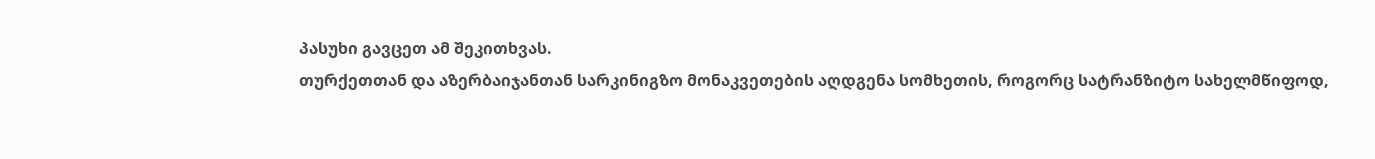პასუხი გავცეთ ამ შეკითხვას.
თურქეთთან და აზერბაიჯანთან სარკინიგზო მონაკვეთების აღდგენა სომხეთის, როგორც სატრანზიტო სახელმწიფოდ,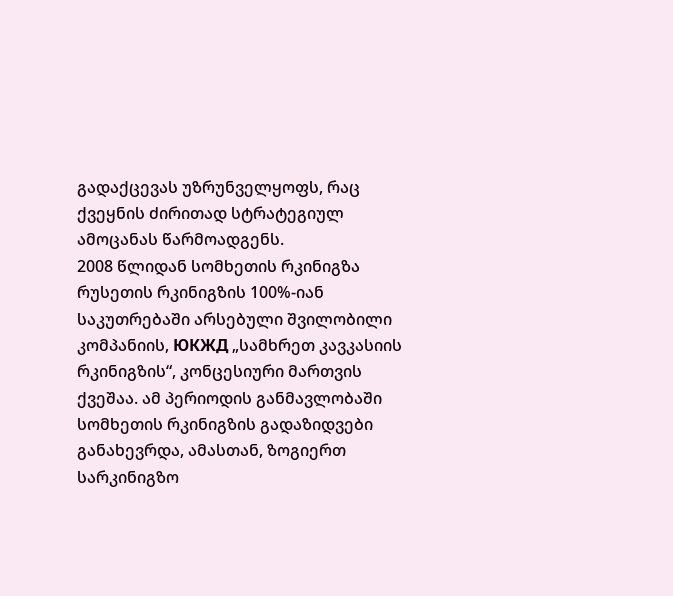გადაქცევას უზრუნველყოფს, რაც ქვეყნის ძირითად სტრატეგიულ ამოცანას წარმოადგენს.
2008 წლიდან სომხეთის რკინიგზა რუსეთის რკინიგზის 100%-იან საკუთრებაში არსებული შვილობილი კომპანიის, ЮКЖД „სამხრეთ კავკასიის რკინიგზის“, კონცესიური მართვის ქვეშაა. ამ პერიოდის განმავლობაში სომხეთის რკინიგზის გადაზიდვები განახევრდა, ამასთან, ზოგიერთ სარკინიგზო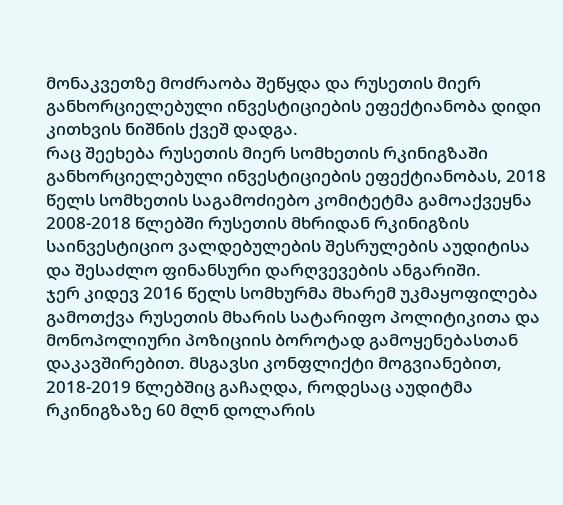მონაკვეთზე მოძრაობა შეწყდა და რუსეთის მიერ განხორციელებული ინვესტიციების ეფექტიანობა დიდი კითხვის ნიშნის ქვეშ დადგა.
რაც შეეხება რუსეთის მიერ სომხეთის რკინიგზაში განხორციელებული ინვესტიციების ეფექტიანობას, 2018 წელს სომხეთის საგამოძიებო კომიტეტმა გამოაქვეყნა 2008-2018 წლებში რუსეთის მხრიდან რკინიგზის საინვესტიციო ვალდებულების შესრულების აუდიტისა და შესაძლო ფინანსური დარღვევების ანგარიში.
ჯერ კიდევ 2016 წელს სომხურმა მხარემ უკმაყოფილება გამოთქვა რუსეთის მხარის სატარიფო პოლიტიკითა და მონოპოლიური პოზიციის ბოროტად გამოყენებასთან დაკავშირებით. მსგავსი კონფლიქტი მოგვიანებით, 2018-2019 წლებშიც გაჩაღდა, როდესაც აუდიტმა რკინიგზაზე 60 მლნ დოლარის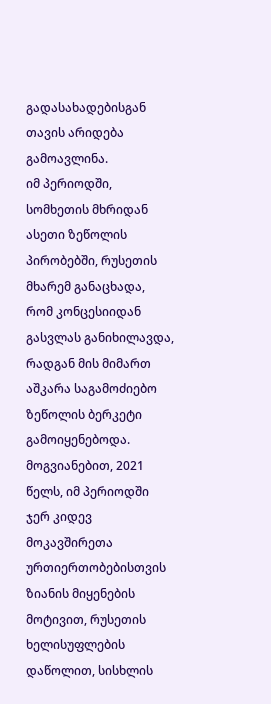გადასახადებისგან თავის არიდება გამოავლინა.
იმ პერიოდში, სომხეთის მხრიდან ასეთი ზეწოლის პირობებში, რუსეთის მხარემ განაცხადა, რომ კონცესიიდან გასვლას განიხილავდა, რადგან მის მიმართ აშკარა საგამოძიებო ზეწოლის ბერკეტი გამოიყენებოდა.
მოგვიანებით, 2021 წელს, იმ პერიოდში ჯერ კიდევ მოკავშირეთა ურთიერთობებისთვის ზიანის მიყენების მოტივით, რუსეთის ხელისუფლების დაწოლით, სისხლის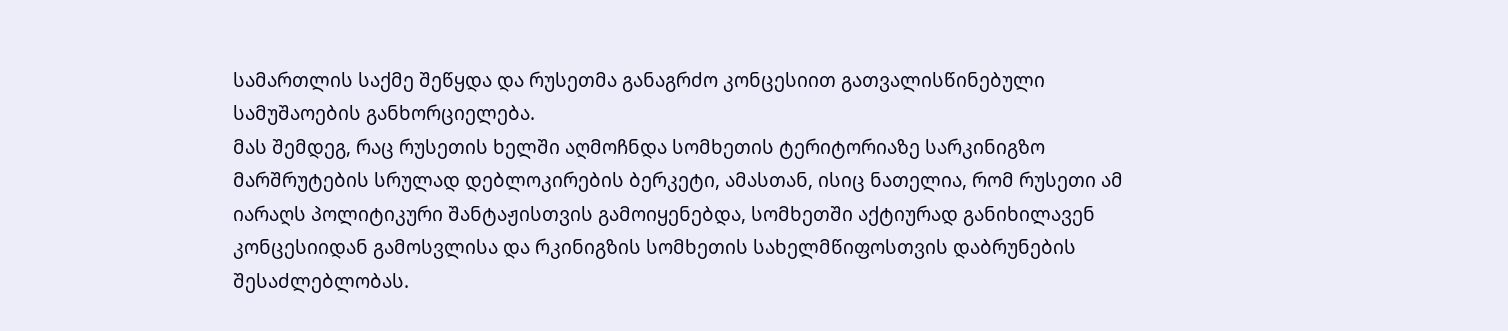სამართლის საქმე შეწყდა და რუსეთმა განაგრძო კონცესიით გათვალისწინებული სამუშაოების განხორციელება.
მას შემდეგ, რაც რუსეთის ხელში აღმოჩნდა სომხეთის ტერიტორიაზე სარკინიგზო მარშრუტების სრულად დებლოკირების ბერკეტი, ამასთან, ისიც ნათელია, რომ რუსეთი ამ იარაღს პოლიტიკური შანტაჟისთვის გამოიყენებდა, სომხეთში აქტიურად განიხილავენ კონცესიიდან გამოსვლისა და რკინიგზის სომხეთის სახელმწიფოსთვის დაბრუნების შესაძლებლობას.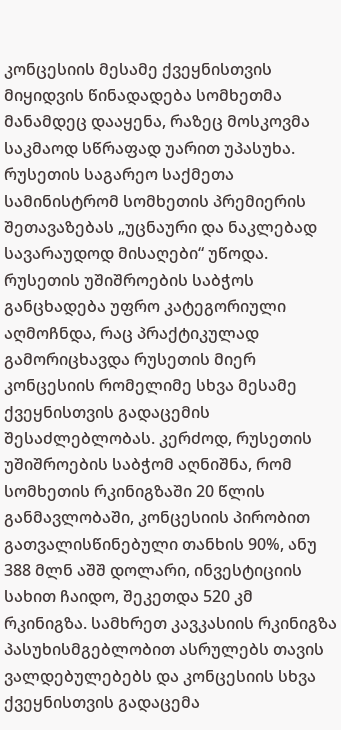კონცესიის მესამე ქვეყნისთვის მიყიდვის წინადადება სომხეთმა მანამდეც დააყენა, რაზეც მოსკოვმა საკმაოდ სწრაფად უარით უპასუხა. რუსეთის საგარეო საქმეთა სამინისტრომ სომხეთის პრემიერის შეთავაზებას „უცნაური და ნაკლებად სავარაუდოდ მისაღები“ უწოდა.
რუსეთის უშიშროების საბჭოს განცხადება უფრო კატეგორიული აღმოჩნდა, რაც პრაქტიკულად გამორიცხავდა რუსეთის მიერ კონცესიის რომელიმე სხვა მესამე ქვეყნისთვის გადაცემის შესაძლებლობას. კერძოდ, რუსეთის უშიშროების საბჭომ აღნიშნა, რომ სომხეთის რკინიგზაში 20 წლის განმავლობაში, კონცესიის პირობით გათვალისწინებული თანხის 90%, ანუ 388 მლნ აშშ დოლარი, ინვესტიციის სახით ჩაიდო, შეკეთდა 520 კმ რკინიგზა. სამხრეთ კავკასიის რკინიგზა პასუხისმგებლობით ასრულებს თავის ვალდებულებებს და კონცესიის სხვა ქვეყნისთვის გადაცემა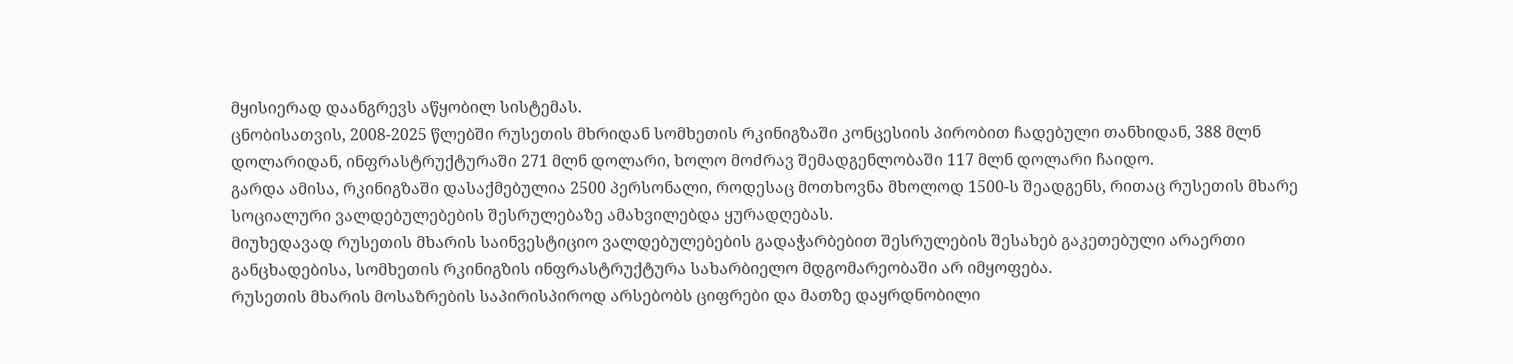მყისიერად დაანგრევს აწყობილ სისტემას.
ცნობისათვის, 2008-2025 წლებში რუსეთის მხრიდან სომხეთის რკინიგზაში კონცესიის პირობით ჩადებული თანხიდან, 388 მლნ დოლარიდან, ინფრასტრუქტურაში 271 მლნ დოლარი, ხოლო მოძრავ შემადგენლობაში 117 მლნ დოლარი ჩაიდო.
გარდა ამისა, რკინიგზაში დასაქმებულია 2500 პერსონალი, როდესაც მოთხოვნა მხოლოდ 1500-ს შეადგენს, რითაც რუსეთის მხარე სოციალური ვალდებულებების შესრულებაზე ამახვილებდა ყურადღებას.
მიუხედავად რუსეთის მხარის საინვესტიციო ვალდებულებების გადაჭარბებით შესრულების შესახებ გაკეთებული არაერთი განცხადებისა, სომხეთის რკინიგზის ინფრასტრუქტურა სახარბიელო მდგომარეობაში არ იმყოფება.
რუსეთის მხარის მოსაზრების საპირისპიროდ არსებობს ციფრები და მათზე დაყრდნობილი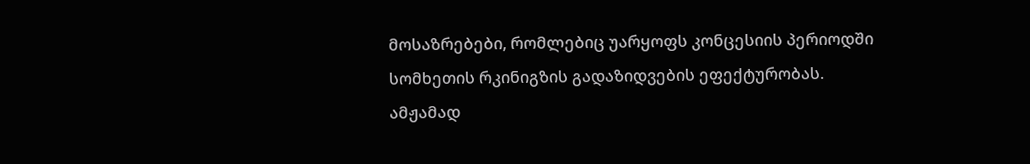მოსაზრებები, რომლებიც უარყოფს კონცესიის პერიოდში სომხეთის რკინიგზის გადაზიდვების ეფექტურობას.
ამჟამად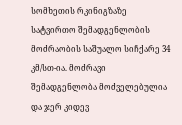სომხეთის რკინიგზაზე სატვირთო შემადგენლობის მოძრაობის საშუალო სიჩქარე 34 კმ/სთ-ია. მოძრავი შემადგენლობა მოძველებულია და ჯერ კიდევ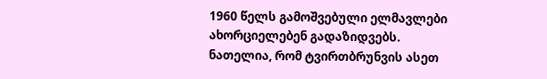1960 წელს გამოშვებული ელმავლები ახორციელებენ გადაზიდვებს.
ნათელია, რომ ტვირთბრუნვის ასეთ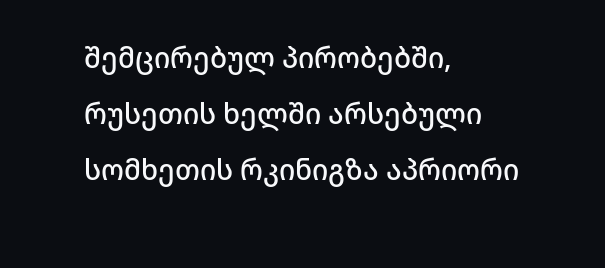შემცირებულ პირობებში, რუსეთის ხელში არსებული სომხეთის რკინიგზა აპრიორი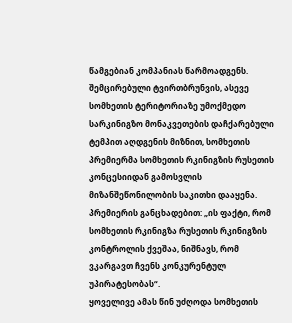წამგებიან კომპანიას წარმოადგენს.
შემცირებული ტვირთბრუნვის, ასევე სომხეთის ტერიტორიაზე უმოქმედო სარკინიგზო მონაკვეთების დაჩქარებული ტემპით აღდგენის მიზნით, სომხეთის პრემიერმა სომხეთის რკინიგზის რუსეთის კონცესიიდან გამოსვლის მიზანშეწონილობის საკითხი დააყენა.
პრემიერის განცხადებით: „ის ფაქტი, რომ სომხეთის რკინიგზა რუსეთის რკინიგზის კონტროლის ქვეშაა, ნიშნავს, რომ ვკარგავთ ჩვენს კონკურენტულ უპირატესობას“.
ყოველივე ამას წინ უძღოდა სომხეთის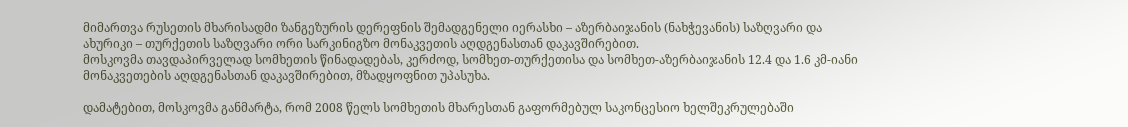მიმართვა რუსეთის მხარისადმი ზანგეზურის დერეფნის შემადგენელი იერასხი – აზერბაიჯანის (ნახჭევანის) საზღვარი და ახურიკი – თურქეთის საზღვარი ორი სარკინიგზო მონაკვეთის აღდგენასთან დაკავშირებით.
მოსკოვმა თავდაპირველად სომხეთის წინადადებას, კერძოდ, სომხეთ-თურქეთისა და სომხეთ-აზერბაიჯანის 12.4 და 1.6 კმ-იანი მონაკვეთების აღდგენასთან დაკავშირებით, მზადყოფნით უპასუხა.

დამატებით, მოსკოვმა განმარტა, რომ 2008 წელს სომხეთის მხარესთან გაფორმებულ საკონცესიო ხელშეკრულებაში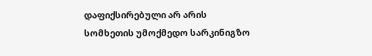დაფიქსირებული არ არის სომხეთის უმოქმედო სარკინიგზო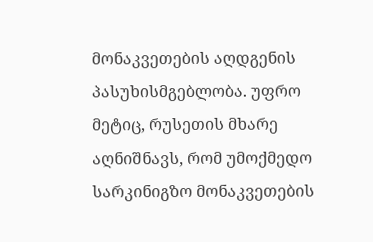მონაკვეთების აღდგენის პასუხისმგებლობა. უფრო მეტიც, რუსეთის მხარე აღნიშნავს, რომ უმოქმედო სარკინიგზო მონაკვეთების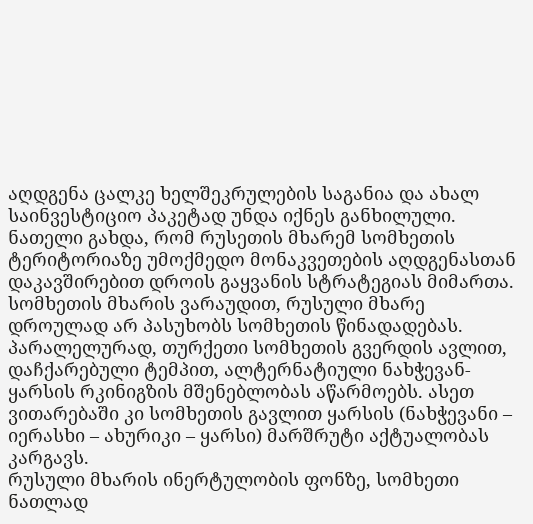აღდგენა ცალკე ხელშეკრულების საგანია და ახალ საინვესტიციო პაკეტად უნდა იქნეს განხილული.
ნათელი გახდა, რომ რუსეთის მხარემ სომხეთის ტერიტორიაზე უმოქმედო მონაკვეთების აღდგენასთან დაკავშირებით დროის გაყვანის სტრატეგიას მიმართა.
სომხეთის მხარის ვარაუდით, რუსული მხარე დროულად არ პასუხობს სომხეთის წინადადებას. პარალელურად, თურქეთი სომხეთის გვერდის ავლით, დაჩქარებული ტემპით, ალტერნატიული ნახჭევან-ყარსის რკინიგზის მშენებლობას აწარმოებს. ასეთ ვითარებაში კი სომხეთის გავლით ყარსის (ნახჭევანი – იერასხი – ახურიკი – ყარსი) მარშრუტი აქტუალობას კარგავს.
რუსული მხარის ინერტულობის ფონზე, სომხეთი ნათლად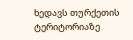ხედავს თურქეთის ტერიტორიაზე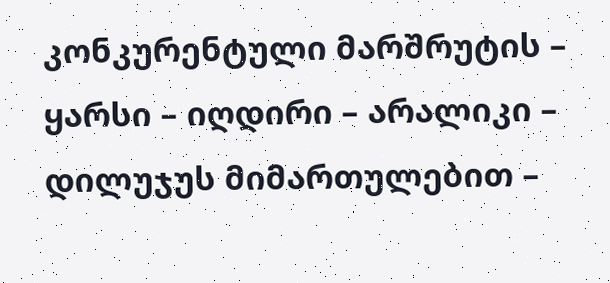კონკურენტული მარშრუტის – ყარსი – იღდირი – არალიკი – დილუჯუს მიმართულებით –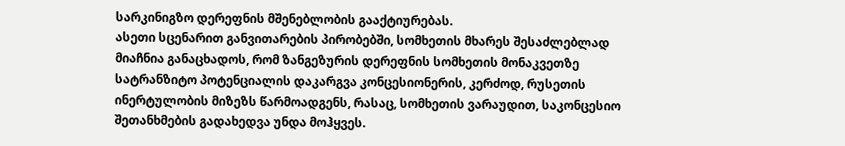სარკინიგზო დერეფნის მშენებლობის გააქტიურებას.
ასეთი სცენარით განვითარების პირობებში, სომხეთის მხარეს შესაძლებლად მიაჩნია განაცხადოს, რომ ზანგეზურის დერეფნის სომხეთის მონაკვეთზე სატრანზიტო პოტენციალის დაკარგვა კონცესიონერის, კერძოდ, რუსეთის ინერტულობის მიზეზს წარმოადგენს, რასაც, სომხეთის ვარაუდით, საკონცესიო შეთანხმების გადახედვა უნდა მოჰყვეს.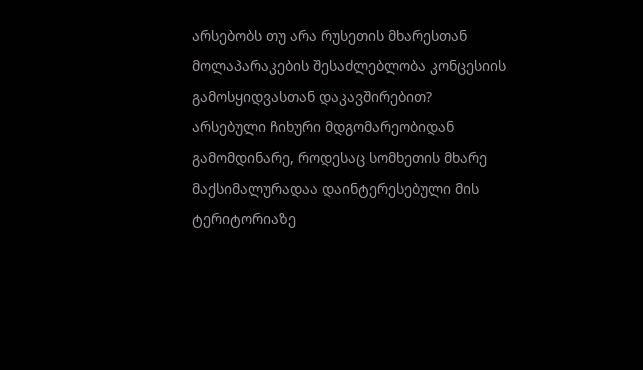არსებობს თუ არა რუსეთის მხარესთან მოლაპარაკების შესაძლებლობა კონცესიის გამოსყიდვასთან დაკავშირებით?
არსებული ჩიხური მდგომარეობიდან გამომდინარე, როდესაც სომხეთის მხარე მაქსიმალურადაა დაინტერესებული მის ტერიტორიაზე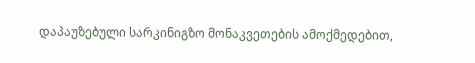დაპაუზებული სარკინიგზო მონაკვეთების ამოქმედებით,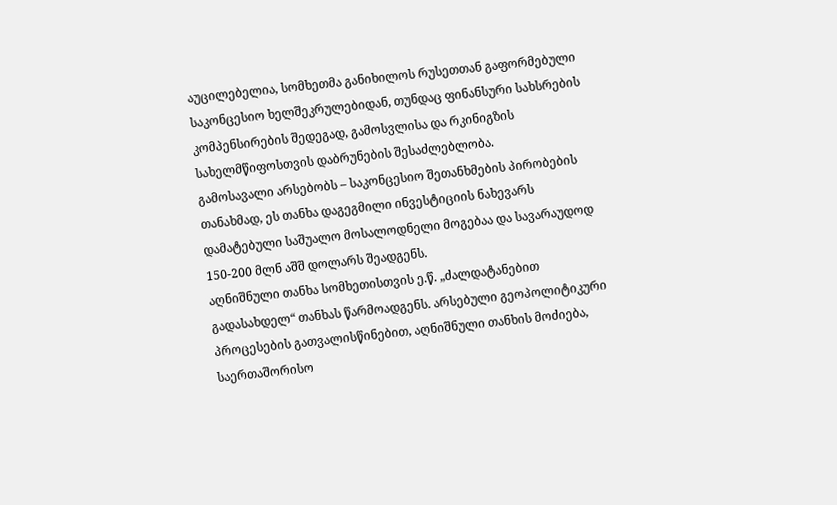აუცილებელია, სომხეთმა განიხილოს რუსეთთან გაფორმებული საკონცესიო ხელშეკრულებიდან, თუნდაც ფინანსური სახსრების კომპენსირების შედეგად, გამოსვლისა და რკინიგზის სახელმწიფოსთვის დაბრუნების შესაძლებლობა.
გამოსავალი არსებობს – საკონცესიო შეთანხმების პირობების თანახმად, ეს თანხა დაგეგმილი ინვესტიციის ნახევარს დამატებული საშუალო მოსალოდნელი მოგებაა და სავარაუდოდ 150-200 მლნ აშშ დოლარს შეადგენს.
აღნიშნული თანხა სომხეთისთვის ე.წ. „ძალდატანებით გადასახდელ“ თანხას წარმოადგენს. არსებული გეოპოლიტიკური პროცესების გათვალისწინებით, აღნიშნული თანხის მოძიება, საერთაშორისო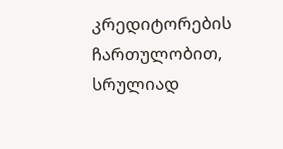კრედიტორების ჩართულობით, სრულიად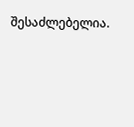შესაძლებელია.